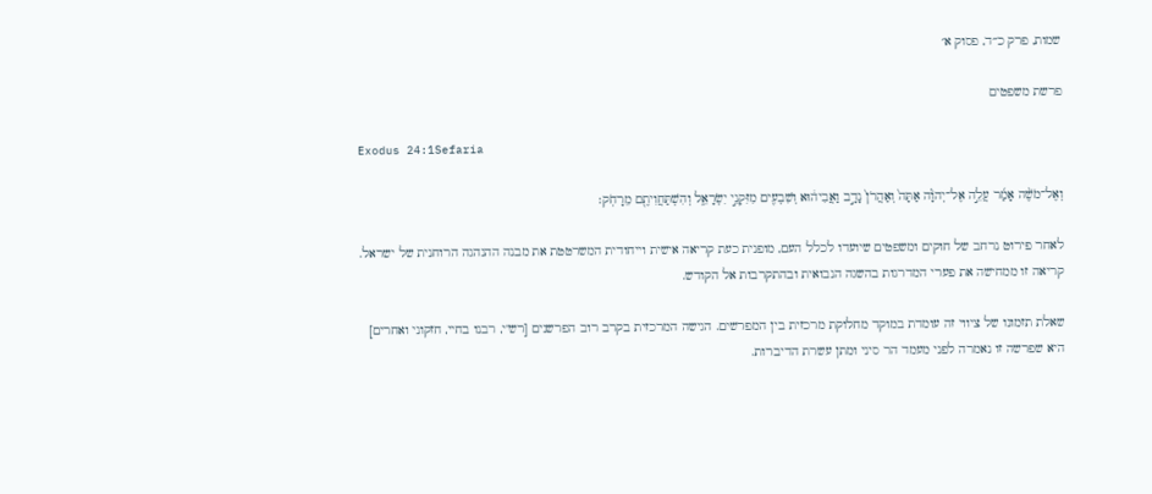שמות, פרק כ״ד, פסוק א׳

פרשת משפטים

Exodus 24:1Sefaria

וְאֶל־מֹשֶׁ֨ה אָמַ֜ר עֲלֵ֣ה אֶל־יְהֹוָ֗ה אַתָּה֙ וְאַהֲרֹן֙ נָדָ֣ב וַאֲבִיה֔וּא וְשִׁבְעִ֖ים מִזִּקְנֵ֣י יִשְׂרָאֵ֑ל וְהִשְׁתַּחֲוִיתֶ֖ם מֵרָחֹֽק׃

לאחר פירוט נרחב של חוקים ומשפטים שיועדו לכלל העם, מופנית כעת קריאה אישית וייחודית המשרטטת את מבנה ההנהגה הרוחנית של ישראל. קריאה זו ממחישה את פערי המדרגות בהשגה הנבואית ובהתקרבות אל הקודש.

שאלת תזמונו של ציווי זה עומדת במוקד מחלוקת מרכזית בין המפרשים. הגישה המרכזית בקרב רוב הפרשנים [רש"י, רבנו בחיי, חזקוני ואחרים] היא שפרשה זו נאמרה לפני מעמד הר סיני ומתן עשרת הדיברות.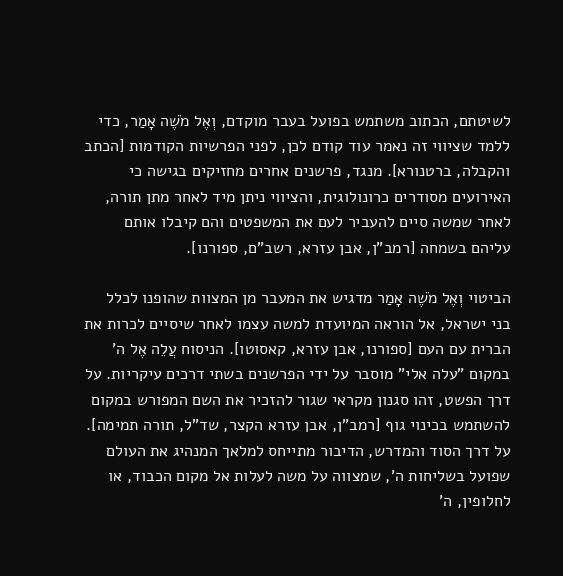לשיטתם, הכתוב משתמש בפועל בעבר מוקדם, וְאֶל מֹשֶׁה אָמַר, כדי ללמד שציווי זה נאמר עוד קודם לכן, לפני הפרשיות הקודמות [הכתב והקבלה, ברטנורא]. מנגד, פרשנים אחרים מחזיקים בגישה כי האירועים מסודרים כרונולוגית, והציווי ניתן מיד לאחר מתן תורה, לאחר שמשה סיים להעביר לעם את המשפטים והם קיבלו אותם עליהם בשמחה [רמב"ן, אבן עזרא, רשב"ם, ספורנו].

הביטוי וְאֶל מֹשֶׁה אָמַר מדגיש את המעבר מן המצוות שהופנו לכלל בני ישראל, אל הוראה המיועדת למשה עצמו לאחר שיסיים לכרות את הברית עם העם [ספורנו, אבן עזרא, קאסוטו]. הניסוח עֲלֵה אֶל ה' במקום "עלה אלי" מוסבר על ידי הפרשנים בשתי דרכים עיקריות. על דרך הפשט, זהו סגנון מקראי שגור להזכיר את השם המפורש במקום להשתמש בכינוי גוף [רמב"ן, אבן עזרא הקצר, שד"ל, תורה תמימה]. על דרך הסוד והמדרש, הדיבור מתייחס למלאך המנהיג את העולם שפועל בשליחות ה', שמצווה על משה לעלות אל מקום הכבוד, או לחלופין, ה'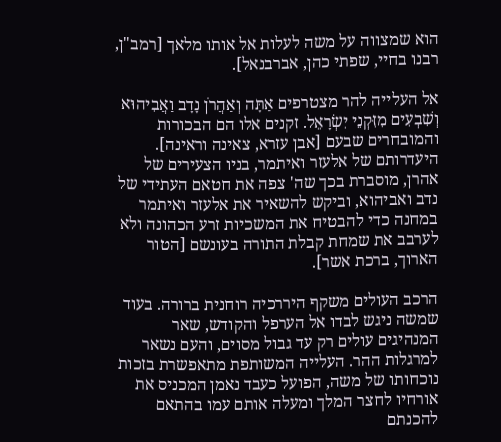הוא שמצווה על משה לעלות אל אותו מלאך [רמב"ן, רבנו בחיי, שפתי כהן, אברבנאל].

אל העלייה להר מצטרפים אַתָּה וְאַהֲרֹן נָדָב וַאֲבִיהוּא וְשִׁבְעִים מִזִּקְנֵי יִשְׂרָאֵל. זקנים אלו הם הבכורות והמובחרים שבעם [אבן עזרא, צאינה וראינה]. היעדרותם של אלעזר ואיתמר, בניו הצעירים של אהרן, מוסברת בכך שה' צפה את חטאם העתידי של נדב ואביהוא, וביקש להשאיר את אלעזר ואיתמר במחנה כדי להבטיח את המשכיות זרע הכהונה ולא לערבב את שמחת קבלת התורה בעונשם [הטור הארוך, ברכת אשר].

הרכב העולים משקף היררכיה רוחנית ברורה. בעוד שמשה ניגש לבדו אל הערפל והקודש, שאר המנהיגים עולים רק עד גבול מסוים, והעם נשאר למרגלות ההר. העלייה המשותפת מתאפשרת בזכות נוכחותו של משה, הפועל כעבד נאמן המכניס את אורחיו לחצר המלך ומעלה אותם עמו בהתאם להכנתם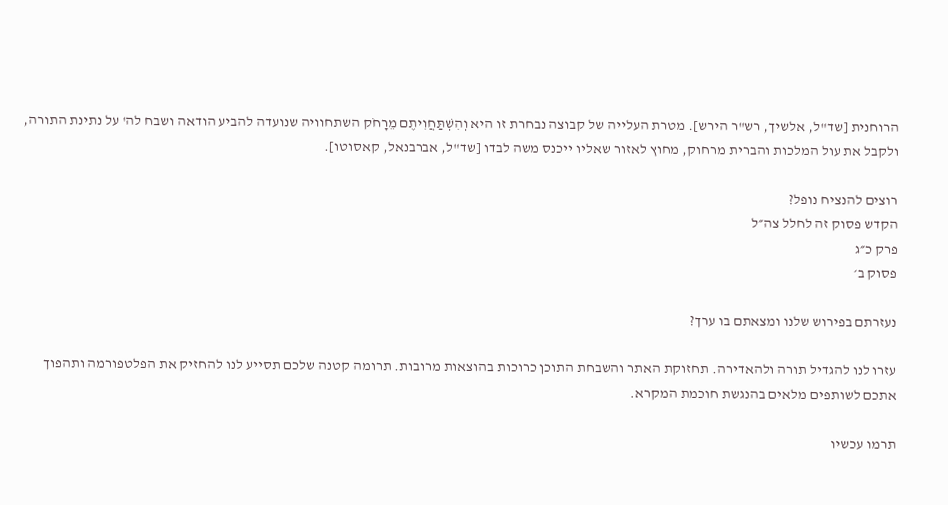הרוחנית [שד"ל, אלשיך, רש"ר הירש]. מטרת העלייה של קבוצה נבחרת זו היא וְהִשְׁתַּחֲוִיתֶם מֵרָחֹק השתחוויה שנועדה להביע הודאה ושבח לה' על נתינת התורה, ולקבל את עול המלכות והברית מרחוק, מחוץ לאזור שאליו ייכנס משה לבדו [שד"ל, אברבנאל, קאסוטו].

רוצים להנציח נופל?
הקדש פסוק זה לחלל צה״ל
פרק כ״ג
פסוק ב׳

נעזרתם בפירוש שלנו ומצאתם בו ערך?

עזרו לנו להגדיל תורה ולהאדירה. תחזוקת האתר והשבחת התוכן כרוכות בהוצאות מרובות. תרומה קטנה שלכם תסייע לנו להחזיק את הפלטפורמה ותהפוך אתכם לשותפים מלאים בהנגשת חוכמת המקרא.

תרמו עכשיו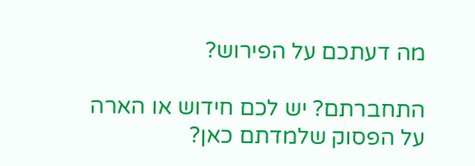מה דעתכם על הפירוש?

התחברתם? יש לכם חידוש או הארה על הפסוק שלמדתם כאן?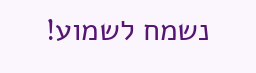נשמח לשמוע!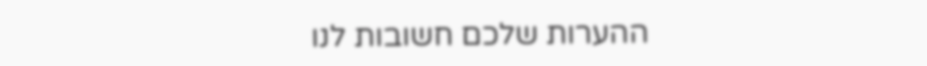ההערות שלכם חשובות לנו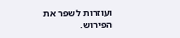ועוזרות לשפר את הפירוש.